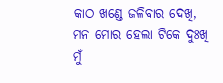କାଠ ଖଣ୍ଡେ ଜଳିବାର ଦେଖି,
ମନ ମୋର ହେଲା ଟିକେ ଦୁଃଖି
ମୁଁ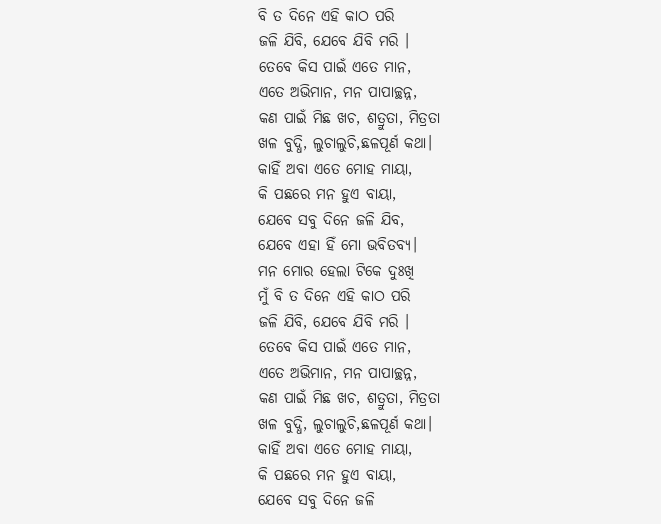ବି ତ ଦିନେ ଏହି କାଠ ପରି
ଜଳି ଯିବି, ଯେବେ ଯିବି ମରି ।
ତେବେ କିସ ପାଇଁ ଏତେ ମାନ,
ଏତେ ଅଭିମାନ, ମନ ପାପାଚ୍ଛନ୍ନ,
କଣ ପାଇଁ ମିଛ ଖଚ, ଶତ୍ରୁତା, ମିତ୍ରତା
ଖଳ ବୁଦ୍ଧି, ଲୁଚାଲୁଚି,ଛଳପୂର୍ଣ କଥା।
କାହିଁ ଅବା ଏତେ ମୋହ ମାୟା,
କି ପଛରେ ମନ ହୁଏ ବାୟା,
ଯେବେ ସବୁ ଦିନେ ଜଳି ଯିବ,
ଯେବେ ଏହା ହିଁ ମୋ ଭବିତବ୍ୟ।
ମନ ମୋର ହେଲା ଟିକେ ଦୁଃଖି
ମୁଁ ବି ତ ଦିନେ ଏହି କାଠ ପରି
ଜଳି ଯିବି, ଯେବେ ଯିବି ମରି ।
ତେବେ କିସ ପାଇଁ ଏତେ ମାନ,
ଏତେ ଅଭିମାନ, ମନ ପାପାଚ୍ଛନ୍ନ,
କଣ ପାଇଁ ମିଛ ଖଚ, ଶତ୍ରୁତା, ମିତ୍ରତା
ଖଳ ବୁଦ୍ଧି, ଲୁଚାଲୁଚି,ଛଳପୂର୍ଣ କଥା।
କାହିଁ ଅବା ଏତେ ମୋହ ମାୟା,
କି ପଛରେ ମନ ହୁଏ ବାୟା,
ଯେବେ ସବୁ ଦିନେ ଜଳି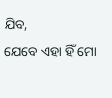ଯିବ,
ଯେବେ ଏହା ହିଁ ମୋ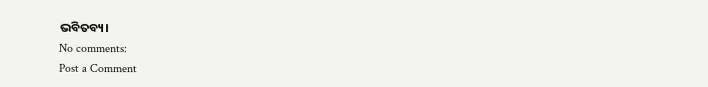ଭବିତବ୍ୟ।
No comments:
Post a Comment